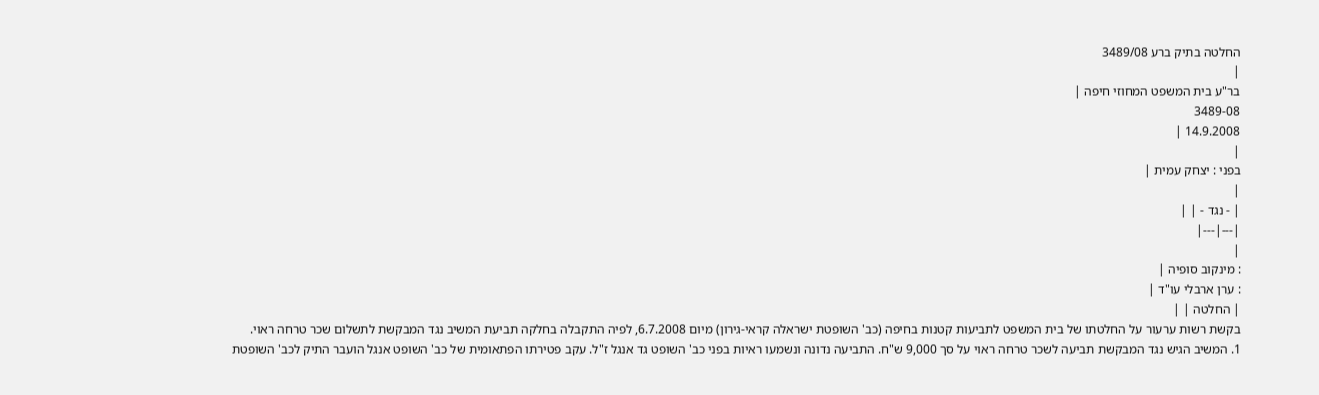החלטה בתיק ברע 3489/08
|
בר"ע בית המשפט המחוזי חיפה |
3489-08
14.9.2008 |
|
בפני : יצחק עמית |
|
| - נגד - | |
|---|---|
|
: מינקוב סופיה |
: ערן ארבלי עו"ד |
| החלטה | |
בקשת רשות ערעור על החלטתו של בית המשפט לתביעות קטנות בחיפה (כב' השופטת ישראלה קראי-גירון) מיום 6.7.2008, לפיה התקבלה בחלקה תביעת המשיב נגד המבקשת לתשלום שכר טרחה ראוי.
1. המשיב הגיש נגד המבקשת תביעה לשכר טרחה ראוי על סך 9,000 ש"ח. התביעה נדונה ונשמעו ראיות בפני כב' השופט גד אנגל ז"ל. עקב פטירתו הפתאומית של כב' השופט אנגל הועבר התיק לכב' השופטת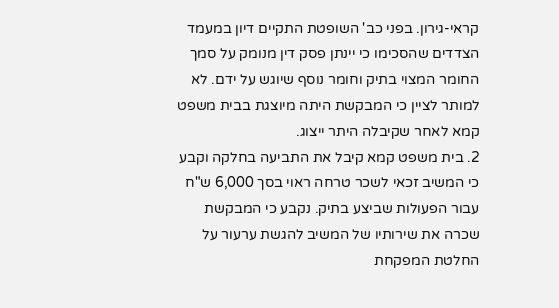קראי-גירון. בפני כב' השופטת התקיים דיון במעמד הצדדים שהסכימו כי יינתן פסק דין מנומק על סמך החומר המצוי בתיק וחומר נוסף שיוגש על ידם. לא למותר לציין כי המבקשת היתה מיוצגת בבית משפט קמא לאחר שקיבלה היתר ייצוג.
2. בית משפט קמא קיבל את התביעה בחלקה וקבע כי המשיב זכאי לשכר טרחה ראוי בסך 6,000 ש"ח עבור הפעולות שביצע בתיק. נקבע כי המבקשת שכרה את שירותיו של המשיב להגשת ערעור על החלטת המפקחת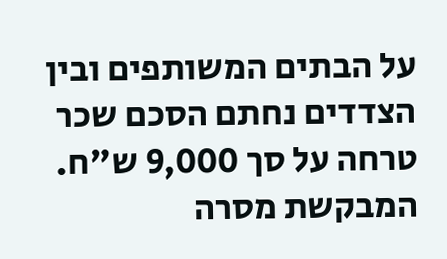על הבתים המשותפים ובין הצדדים נחתם הסכם שכר טרחה על סך 9,000 ש"ח. המבקשת מסרה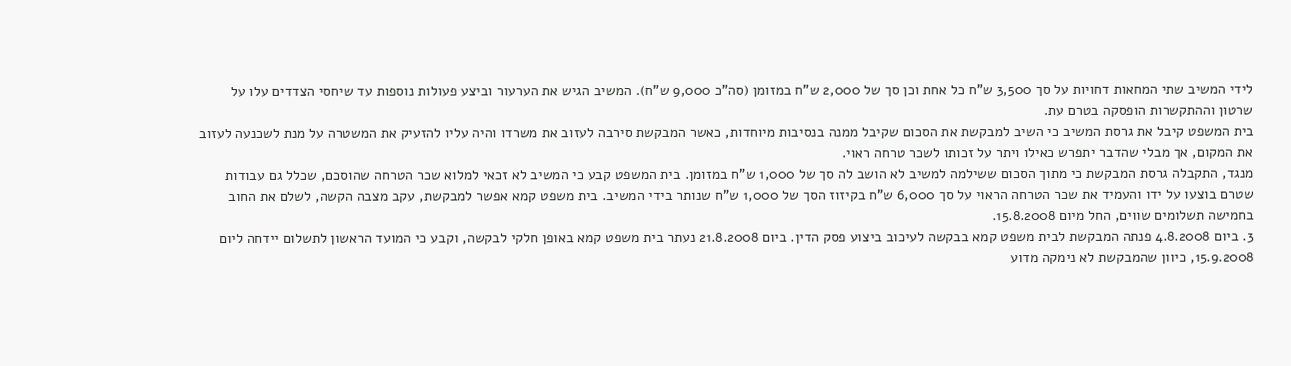לידי המשיב שתי המחאות דחויות על סך 3,500 ש"ח כל אחת וכן סך של 2,000 ש"ח במזומן (סה"כ 9,000 ש"ח). המשיב הגיש את הערעור וביצע פעולות נוספות עד שיחסי הצדדים עלו על שרטון וההתקשרות הופסקה בטרם עת.
בית המשפט קיבל את גרסת המשיב כי השיב למבקשת את הסכום שקיבל ממנה בנסיבות מיוחדות, כאשר המבקשת סירבה לעזוב את משרדו והיה עליו להזעיק את המשטרה על מנת לשכנעה לעזוב את המקום, אך מבלי שהדבר יתפרש כאילו ויתר על זכותו לשכר טרחה ראוי.
מנגד, התקבלה גרסת המבקשת כי מתוך הסכום ששילמה למשיב לא הושב לה סך של 1,000 ש"ח במזומן. בית המשפט קבע כי המשיב לא זכאי למלוא שכר הטרחה שהוסכם, שכלל גם עבודות שטרם בוצעו על ידו והעמיד את שכר הטרחה הראוי על סך 6,000 ש"ח בקיזוז הסך של 1,000 ש"ח שנותר בידי המשיב. בית משפט קמא אפשר למבקשת, עקב מצבה הקשה, לשלם את החוב בחמישה תשלומים שווים, החל מיום 15.8.2008.
3. ביום 4.8.2008 פנתה המבקשת לבית משפט קמא בבקשה לעיכוב ביצוע פסק הדין. ביום 21.8.2008 נעתר בית משפט קמא באופן חלקי לבקשה, וקבע כי המועד הראשון לתשלום יידחה ליום 15.9.2008, כיוון שהמבקשת לא נימקה מדוע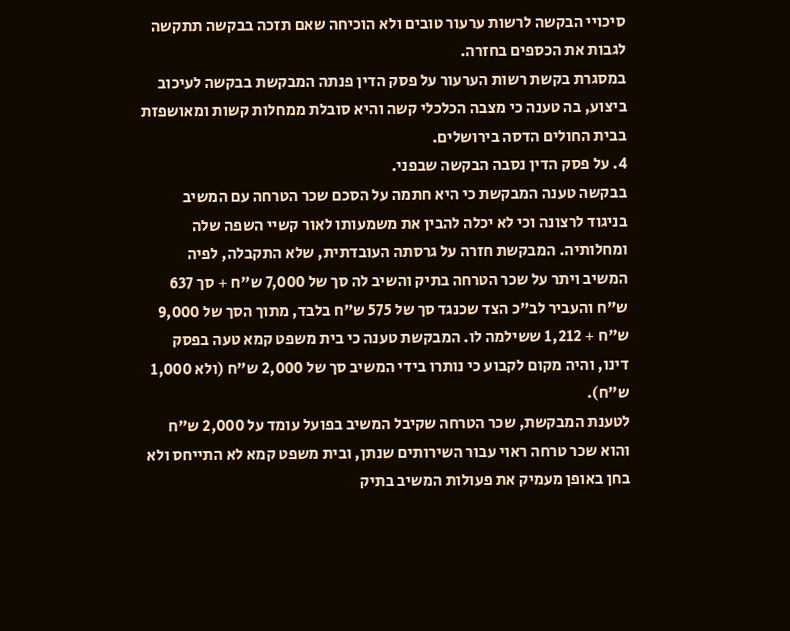סיכויי הבקשה לרשות ערעור טובים ולא הוכיחה שאם תזכה בבקשה תתקשה לגבות את הכספים בחזרה.
במסגרת בקשת רשות הערעור על פסק הדין פנתה המבקשת בבקשה לעיכוב ביצוע, בה טענה כי מצבה הכלכלי קשה והיא סובלת ממחלות קשות ומאושפזת בבית החולים הדסה בירושלים.
4. על פסק הדין נסבה הבקשה שבפני.
בבקשה טענה המבקשת כי היא חתמה על הסכם שכר הטרחה עם המשיב בניגוד לרצונה וכי לא יכלה להבין את משמעותו לאור קשיי השפה שלה ומחלותיה. המבקשת חזרה על גרסתה העובדתית, שלא התקבלה, לפיה המשיב ויתר על שכר הטרחה בתיק והשיב לה סך של 7,000 ש"ח + סך 637 ש"ח והעביר לב"כ הצד שכנגד סך של 575 ש"ח בלבד, מתוך הסך של 9,000 ש"ח + 1,212 ששילמה לו. המבקשת טענה כי בית משפט קמא טעה בפסק דינו, והיה מקום לקבוע כי נותרו בידי המשיב סך של 2,000 ש"ח (ולא 1,000 ש"ח).
לטענת המבקשת, שכר הטרחה שקיבל המשיב בפועל עומד על 2,000 ש"ח והוא שכר טרחה ראוי עבור השירותים שנתן, ובית משפט קמא לא התייחס ולא בחן באופן מעמיק את פעולות המשיב בתיק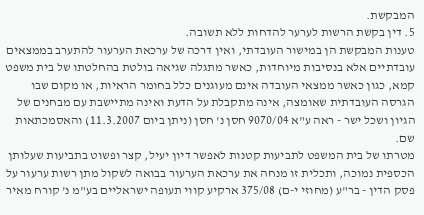המבקשת.
5. דין בקשת הרשות לערער להדחות ללא תשובה.
טענות המבקשת הן במישור העובדתי, ואין דרכה של ערכאת הערעור להתערב בממצאים עובדתיים אלא בנסיבות מיוחדות, כאשר מתגלה שגיאה בולטת בהחלטתו של בית משפט קמא, כגון כאשר ממצאי העובדה אינם מעוגנים כלל בחומר הראיות, או מקום שבו הגרסה העובדתית שאומצה, אינה מתקבלת על הדעת ואינה מתיישבת עם מבחנים של הגיון ושכל ישר - ראה ע"א 9070/04 חסן נ' חסן (ניתן ביום 11.3.2007) והאסמכתאות שם.
מטרתו של בית המשפט לתביעות קטנות לאפשר דיון יעיל, קצר ופשוט בתביעות שעלותן הכספית נמוכה, ותכלית זו מנחה את ערכאת הערעור בבואה לשקול מתן רשות ערעור על פסק הדין - בר"ע (מחוזי י-ם) 375/08 ארקיע קווי תעופה ישראליים בע"מ נ' קורח מאיר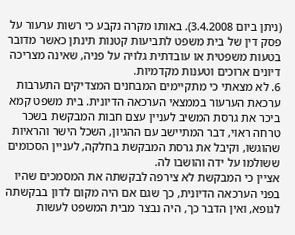(ניתן ביום 3.4.2008). באותו מקרה נקבע כי רשות ערעור על פסק דין של בית משפט לתביעות קטנות תינתן כאשר מדובר בטעות משפטית או עובדתית גלויה על פניה, שאינה מצריכה דיונים ארוכים וטענות מקדמיות.
6. לא מצאתי כי מתקיימים המבחנים המצדיקים התערבות ערכאת הערעור בממצאי הערכאה הדיונית. בית משפט קמא ביכר את גרסת המשיב לעניין עצם חבות המבקשת בשכר טרחה ראוי, דבר המתיישב עם ההגיון, השכל הישר והראיות שהוגשו, וקיבל את גרסת המבקשת בחלקה, לעניין הסכומים ששולמו על ידה והושבו לה.
אציין כי המבקשת לא צירפה לבקשתה את המסמכים שהיו בפני הערכאה הדיונית, כך שגם אם היה מקום לדון בבקשתה לגופא, ואין הדבר כך, היה נבצר מבית המשפט לעשות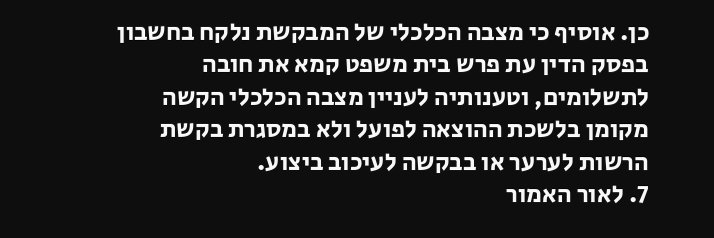כן. אוסיף כי מצבה הכלכלי של המבקשת נלקח בחשבון בפסק הדין עת פרש בית משפט קמא את חובה לתשלומים, וטענותיה לעניין מצבה הכלכלי הקשה מקומן בלשכת ההוצאה לפועל ולא במסגרת בקשת הרשות לערער או בבקשה לעיכוב ביצוע.
7. לאור האמור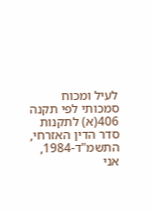לעיל ומכוח סמכותי לפי תקנה 406(א) לתקנות סדר הדין האזרחי, התשמ"ד-1984, אני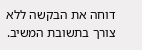דוחה את הבקשה ללא צורך בתשובת המשיב.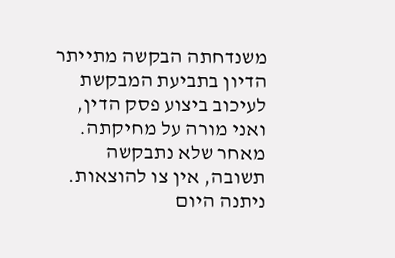משנדחתה הבקשה מתייתר הדיון בתביעת המבקשת לעיכוב ביצוע פסק הדין, ואני מורה על מחיקתה. מאחר שלא נתבקשה תשובה, אין צו להוצאות.
ניתנה היום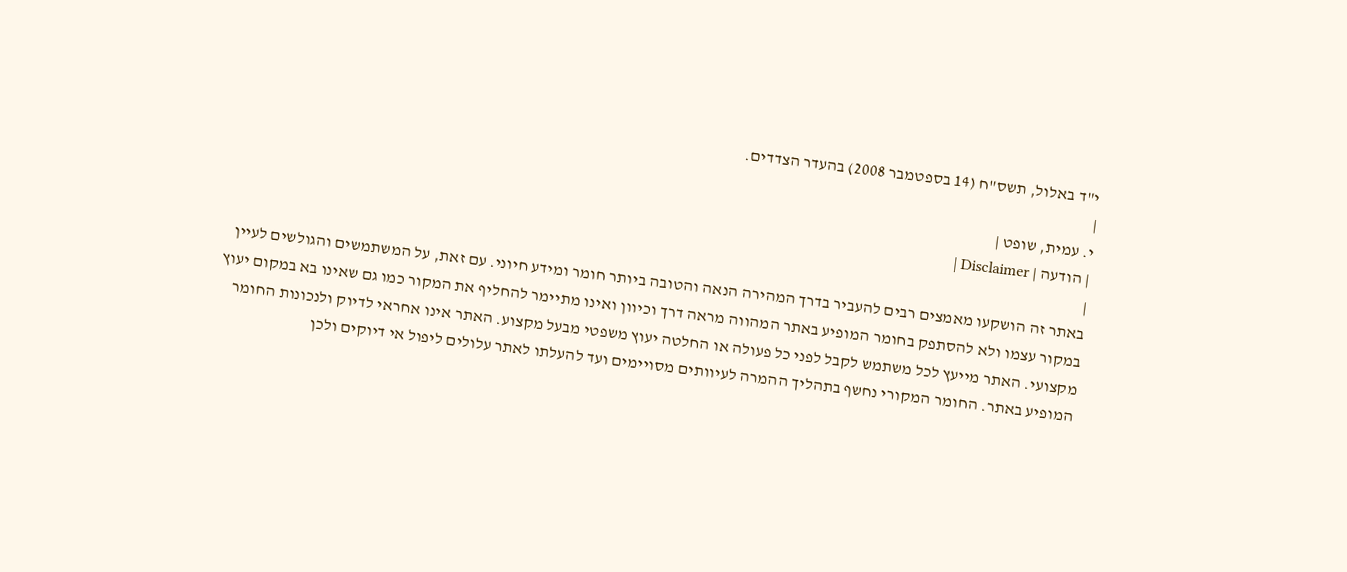י"ד באלול, תשס"ח (14 בספטמבר 2008) בהעדר הצדדים.
|
י. עמית, שופט |
| הודעה | Disclaimer |
|
באתר זה הושקעו מאמצים רבים להעביר בדרך המהירה הנאה והטובה ביותר חומר ומידע חיוני. עם זאת, על המשתמשים והגולשים לעיין במקור עצמו ולא להסתפק בחומר המופיע באתר המהווה מראה דרך וכיוון ואינו מתיימר להחליף את המקור כמו גם שאינו בא במקום יעוץ מקצועי. האתר מייעץ לכל משתמש לקבל לפני כל פעולה או החלטה יעוץ משפטי מבעל מקצוע. האתר אינו אחראי לדיוק ולנכונות החומר המופיע באתר. החומר המקורי נחשף בתהליך ההמרה לעיוותים מסויימים ועד להעלתו לאתר עלולים ליפול אי דיוקים ולכן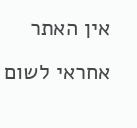אין האתר אחראי לשום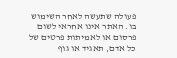פעולה שתעשה לאחר השימוש בו. האתר אינו אחראי לשום פרסום או לאמיתות פרטים של כל אדם, תאגיד או גוף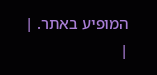המופיע באתר. |
|